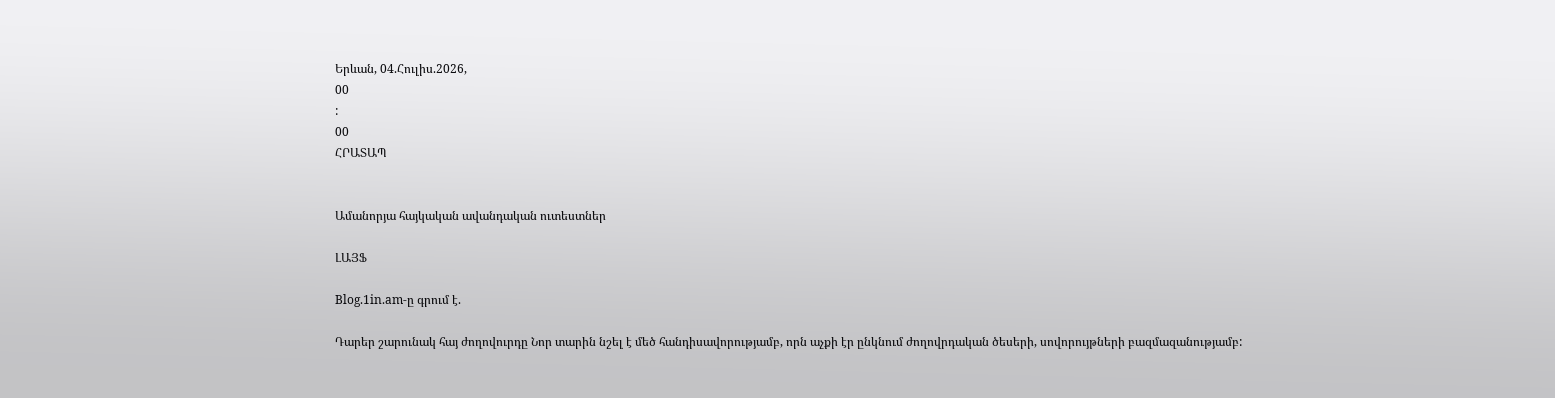Երևան, 04.Հուլիս.2026,
00
:
00
ՀՐԱՏԱՊ


Ամանորյա հայկական ավանդական ուտեստներ

ԼԱՅՖ

Blog.1in.am-ը գրում է.

Դարեր շարունակ հայ ժողովուրդը Նոր տարին նշել է մեծ հանդիսավորությամբ, որն աչքի էր ընկնում ժողովրդական ծեսերի, սովորույթների բազմազանությամբ: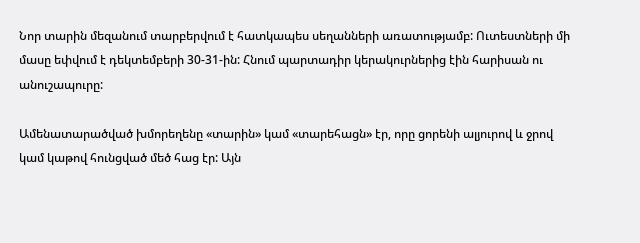Նոր տարին մեզանում տարբերվում է հատկապես սեղանների առատությամբ: Ուտեստների մի մասը եփվում է դեկտեմբերի 30-31-ին: Հնում պարտադիր կերակուրներից էին հարիսան ու անուշապուրը:

Ամենատարածված խմորեղենը «տարին» կամ «տարեհացն» էր, որը ցորենի ալյուրով և ջրով կամ կաթով հունցված մեծ հաց էր: Այն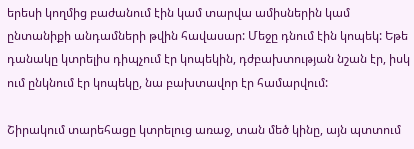երեսի կողմից բաժանում էին կամ տարվա ամիսներին կամ ընտանիքի անդամների թվին հավասար: Մեջը դնում էին կոպեկ: Եթե դանակը կտրելիս դիպչում էր կոպեկին, դժբախտության նշան էր, իսկ ում ընկնում էր կոպեկը, նա բախտավոր էր համարվում:

Շիրակում տարեհացը կտրելուց առաջ, տան մեծ կինը, այն պտտում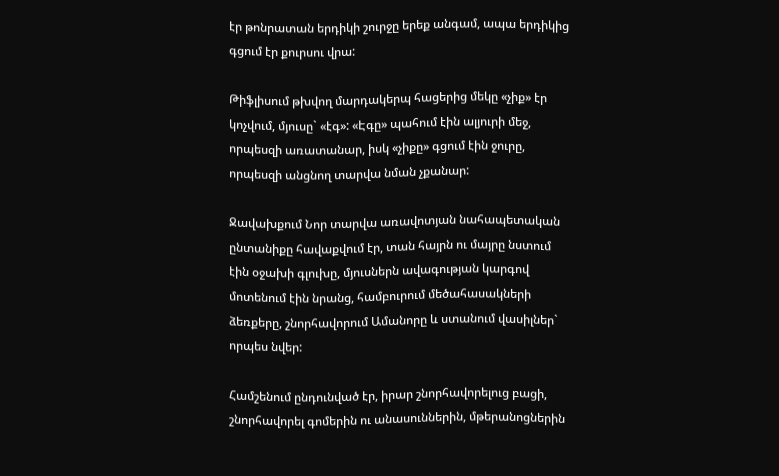էր թոնրատան երդիկի շուրջը երեք անգամ, ապա երդիկից գցում էր քուրսու վրա:

Թիֆլիսում թխվող մարդակերպ հացերից մեկը «չիք» էր կոչվում, մյուսը` «էգ»: «Էգը» պահում էին ալյուրի մեջ, որպեսզի առատանար, իսկ «չիքը» գցում էին ջուրը, որպեսզի անցնող տարվա նման չքանար:

Ջավախքում Նոր տարվա առավոտյան նահապետական ընտանիքը հավաքվում էր, տան հայրն ու մայրը նստում էին օջախի գլուխը, մյուսներն ավագության կարգով մոտենում էին նրանց, համբուրում մեծահասակների ձեռքերը, շնորհավորում Ամանորը և ստանում վասիլներ` որպես նվեր:

Համշենում ընդունված էր, իրար շնորհավորելուց բացի, շնորհավորել գոմերին ու անասուններին, մթերանոցներին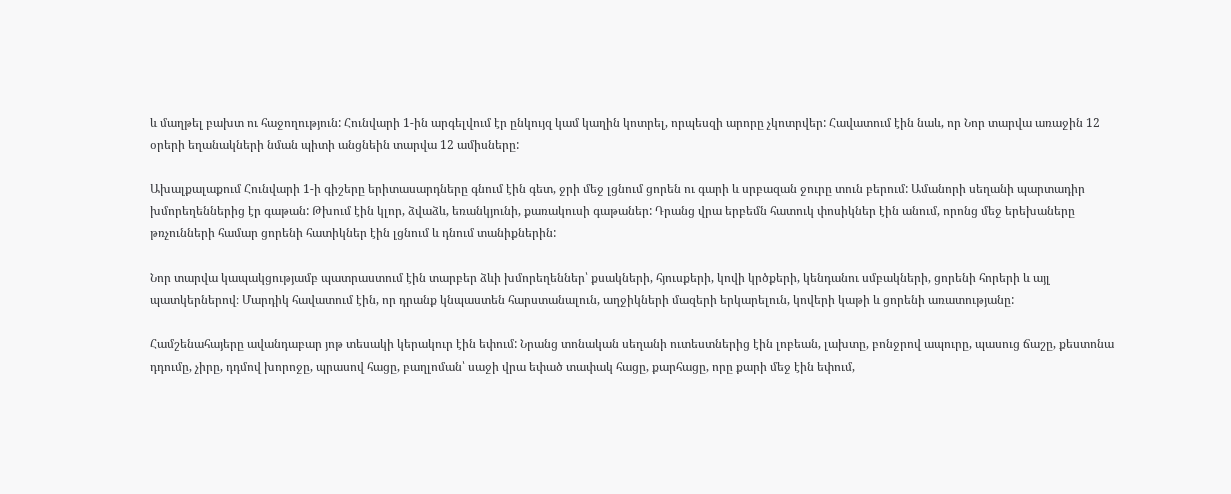և մաղթել բախտ ու հաջողություն: Հունվարի 1-ին արգելվում էր ընկույզ կամ կաղին կոտրել, որպեսզի արորը չկոտրվեր: Հավատում էին նաև, որ Նոր տարվա առաջին 12 օրերի եղանակների նման պիտի անցնեին տարվա 12 ամիսները:

Ախալքալաքում Հունվարի 1-ի գիշերը երիտասարդները գնում էին գետ, ջրի մեջ լցնում ցորեն ու գարի և սրբազան ջուրը տուն բերում: Ամանորի սեղանի պարտադիր խմորեղեններից էր գաթան: Թխում էին կլոր, ձվաձև, եռանկյունի, քառակուսի գաթաներ: Դրանց վրա երբեմն հատուկ փոսիկներ էին անում, որոնց մեջ երեխաները թռչունների համար ցորենի հատիկներ էին լցնում և դնում տանիքներին:

Նոր տարվա կապակցությամբ պատրաստում էին տարբեր ձևի խմորեղեններ՝ քսակների, հյուսքերի, կովի կրծքերի, կենդանու սմբակների, ցորենի հորերի և այլ պատկերներով։ Մարդիկ հավատում էին, որ դրանք կնպաստեն հարստանալուն, աղջիկների մազերի երկարելուն, կովերի կաթի և ցորենի առատությանը:

Համշենահայերը ավանդաբար յոթ տեսակի կերակուր էին եփում: Նրանց տոնական սեղանի ուտեստներից էին լոբեան, լախտը, բոնջրով ապուրը, պասուց ճաշը, քեստոնա դդումը, չիրը, դդմով խորոջը, պրասով հացը, բաղլոման՝ սաջի վրա եփած տափակ հացը, քարհացը, որը քարի մեջ էին եփում,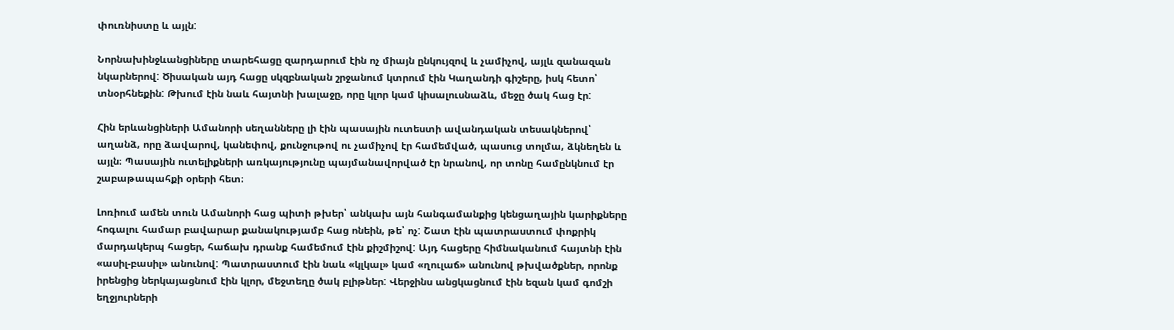փուռնիստը և այլն:

Նորնախինջևանցիները տարեհացը զարդարում էին ոչ միայն ընկույզով և չամիչով, այլև զանազան նկարներով: Ծիսական այդ հացը սկզբնական շրջանում կտրում էին Կաղանդի գիշերը, իսկ հետո՝ տնօրհնեքին: Թխում էին նաև հայտնի խալաջը, որը կլոր կամ կիսալուսնաձև, մեջը ծակ հաց էր:

Հին երևանցիների Ամանորի սեղանները լի էին պասային ուտեստի ավանդական տեսակներով՝ աղանձ, որը ձավարով, կանեփով, քունջութով ու չամիչով էր համեմված, պասուց տոլմա, ձկնեղեն և այլն։ Պասային ուտելիքների առկայությունը պայմանավորված էր նրանով, որ տոնը համընկնում էր շաբաթապահքի օրերի հետ։

Լոռիում ամեն տուն Ամանորի հաց պիտի թխեր՝ անկախ այն հանգամանքից կենցաղային կարիքները հոգալու համար բավարար քանակությամբ հաց ոնեին, թե՝ ոչ: Շատ էին պատրաստում փոքրիկ մարդակերպ հացեր, հաճախ դրանք համեմում էին քիշմիշով: Այդ հացերը հիմնականում հայտնի էին «ասիլ-բասիլ» անունով: Պատրաստում էին նաև «կլկալ» կամ «ղուլաճ» անունով թխվածքներ, որոնք իրենցից ներկայացնում էին կլոր, մեջտեղը ծակ բլիթներ: Վերջինս անցկացնում էին եզան կամ գոմշի եղջյուրների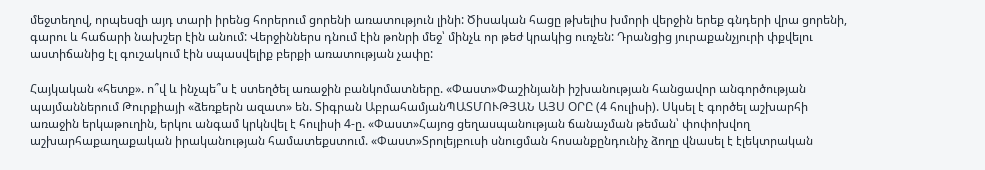մեջտեղով, որպեսզի այդ տարի իրենց հորերում ցորենի առատություն լինի: Ծիսական հացը թխելիս խմորի վերջին երեք գնդերի վրա ցորենի, գարու և հաճարի նախշեր էին անում: Վերջիններս դնում էին թոնրի մեջ՝ մինչև որ թեժ կրակից ուռչեն: Դրանցից յուրաքանչյուրի փքվելու աստիճանից էլ գուշակում էին սպասվելիք բերքի առատության չափը:

Հայկական «հետք». ո՞վ և ինչպե՞ս է ստեղծել առաջին բանկոմատները. «Փաստ»Փաշինյանի իշխանության հանցավոր անգործության պայմաններում Թուրքիայի «ձեռքերն ազատ» են. Տիգրան ԱբրահամյանՊԱՏՄՈՒԹՅԱՆ ԱՅՍ ՕՐԸ (4 հուլիսի). Սկսել է գործել աշխարհի առաջին երկաթուղին, երկու անգամ կրկնվել է հուլիսի 4-ը. «Փաստ»Հայոց ցեղասպանության ճանաչման թեման՝ փոփոխվող աշխարհաքաղաքական իրականության համատեքստում. «Փաստ»Տրոլեյբուսի սնուցման հոսանքընդունիչ ձողը վնասել է էլեկտրական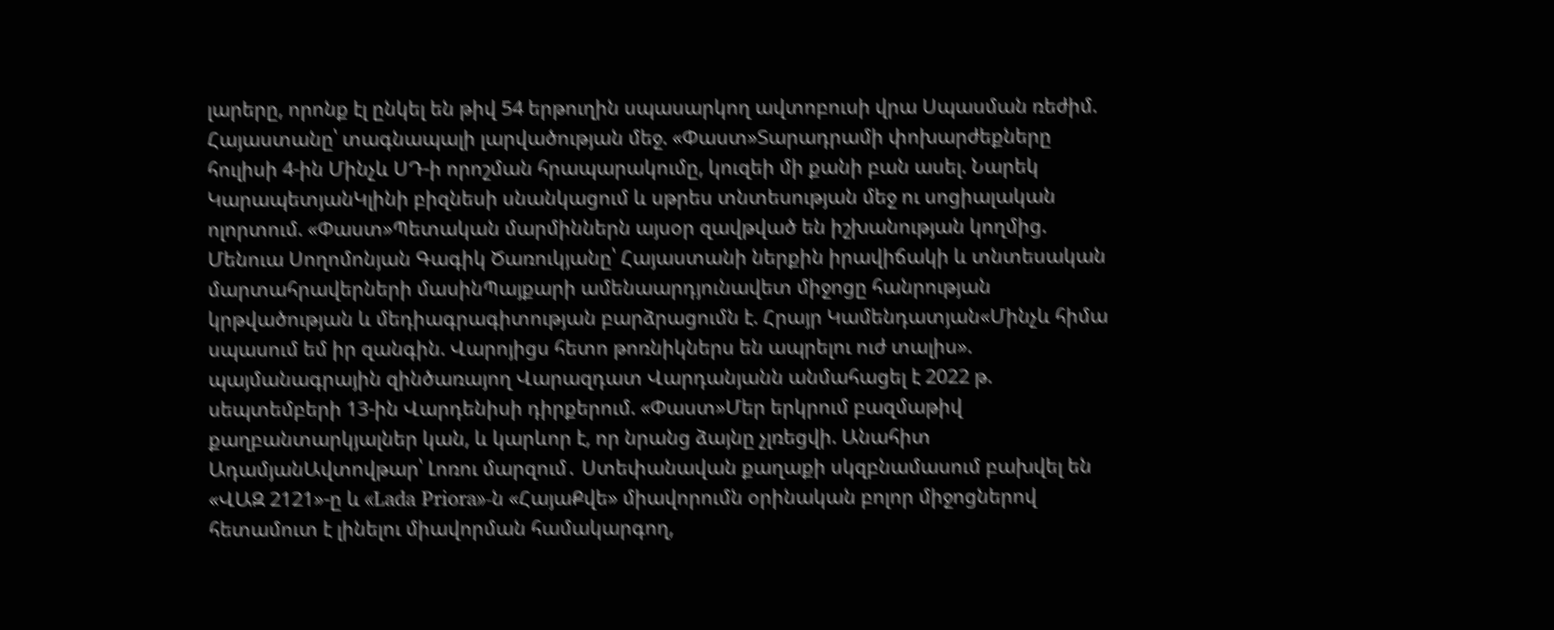լարերը, որոնք էլ ընկել են թիվ 54 երթուղին սպասարկող ավտոբուսի վրա Սպասման ռեժիմ. Հայաստանը՝ տագնապալի լարվածության մեջ. «Փաստ»Տարադրամի փոխարժեքները հուլիսի 4-ին Մինչև ՍԴ-ի որոշման հրապարակումը, կուզեի մի քանի բան ասել. Նարեկ ԿարապետյանԿլինի բիզնեսի սնանկացում և սթրես տնտեսության մեջ ու սոցիալական ոլորտում. «Փաստ»Պետական մարմիններն այսօր զավթված են իշխանության կողմից. Մենուա Սողոմոնյան Գագիկ Ծառուկյանը՝ Հայաստանի ներքին իրավիճակի և տնտեսական մարտահրավերների մասինՊայքարի ամենաարդյունավետ միջոցը հանրության կրթվածության և մեդիագրագիտության բարձրացումն է. Հրայր Կամենդատյան«Մինչև հիմա սպասում եմ իր զանգին. Վարոյիցս հետո թոռնիկներս են ապրելու ուժ տալիս». պայմանագրային զինծառայող Վարազդատ Վարդանյանն անմահացել է 2022 թ. սեպտեմբերի 13-ին Վարդենիսի դիրքերում. «Փաստ»Մեր երկրում բազմաթիվ քաղբանտարկյալներ կան, և կարևոր է, որ նրանց ձայնը չլռեցվի. Անահիտ ԱդամյանԱվտովթար՝ Լոռու մարզում․ Ստեփանավան քաղաքի սկզբնամասում բախվել են «ՎԱԶ 2121»-ը և «Lada Priora»-ն «ՀայաՔվե» միավորումն օրինական բոլոր միջոցներով հետամուտ է լինելու միավորման համակարգող,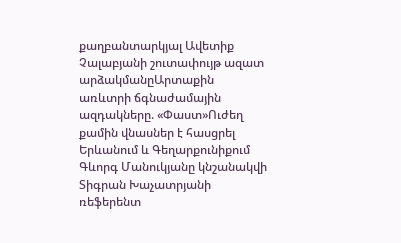քաղբանտարկյալ Ավետիք Չալաբյանի շուտափույթ ազատ արձակմանըԱրտաքին առևտրի ճգնաժամային ազդակները. «Փաստ»Ուժեղ քամին վնասներ է հասցրել Երևանում և Գեղարքունիքում Գևորգ Մանուկյանը կնշանակվի Տիգրան Խաչատրյանի ռեֆերենտ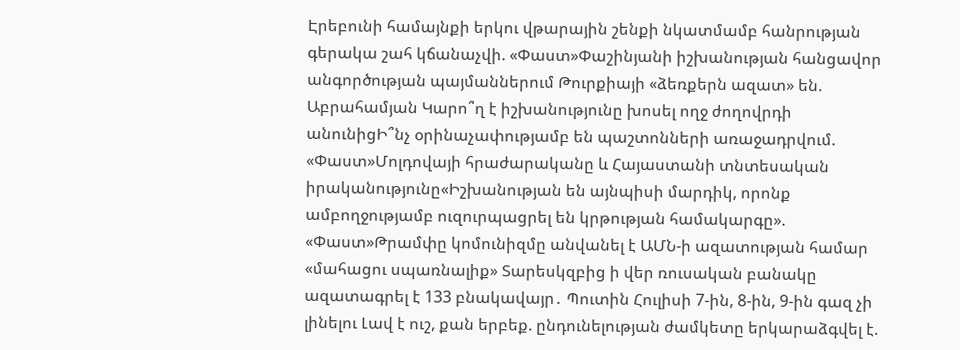Էրեբունի համայնքի երկու վթարային շենքի նկատմամբ հանրության գերակա շահ կճանաչվի. «Փաստ»Փաշինյանի իշխանության հանցավոր անգործության պայմաններում Թուրքիայի «ձեռքերն ազատ» են. Աբրահամյան Կարո՞ղ է իշխանությունը խոսել ողջ ժողովրդի անունիցԻ՞նչ օրինաչափությամբ են պաշտոնների առաջադրվում. «Փաստ»Մոլդովայի հրաժարականը և Հայաստանի տնտեսական իրականությունը«Իշխանության են այնպիսի մարդիկ, որոնք ամբողջությամբ ուզուրպացրել են կրթության համակարգը». «Փաստ»Թրամփը կոմունիզմը անվանել է ԱՄՆ-ի ազատության համար «մահացու սպառնալիք» Տարեսկզբից ի վեր ռուսական բանակը ազատագրել է 133 բնակավայր․ Պուտին Հուլիսի 7-ին, 8-ին, 9-ին գազ չի լինելու Լավ է ուշ, քան երբեք. ընդունելության ժամկետը երկարաձգվել է.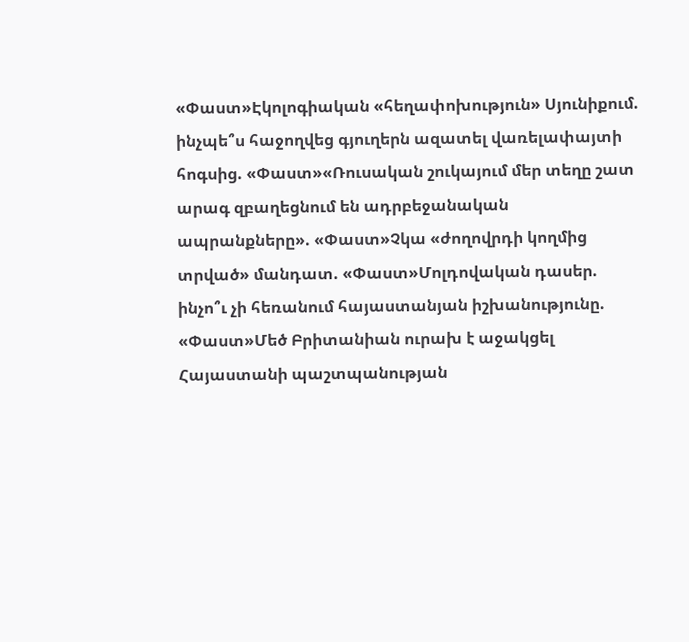«Փաստ»Էկոլոգիական «հեղափոխություն» Սյունիքում. ինչպե՞ս հաջողվեց գյուղերն ազատել վառելափայտի հոգսից. «Փաստ»«Ռուսական շուկայում մեր տեղը շատ արագ զբաղեցնում են ադրբեջանական ապրանքները». «Փաստ»Չկա «ժողովրդի կողմից տրված» մանդատ. «Փաստ»Մոլդովական դասեր. ինչո՞ւ չի հեռանում հայաստանյան իշխանությունը. «Փաստ»Մեծ Բրիտանիան ուրախ է աջակցել Հայաստանի պաշտպանության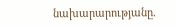նախարարությանը.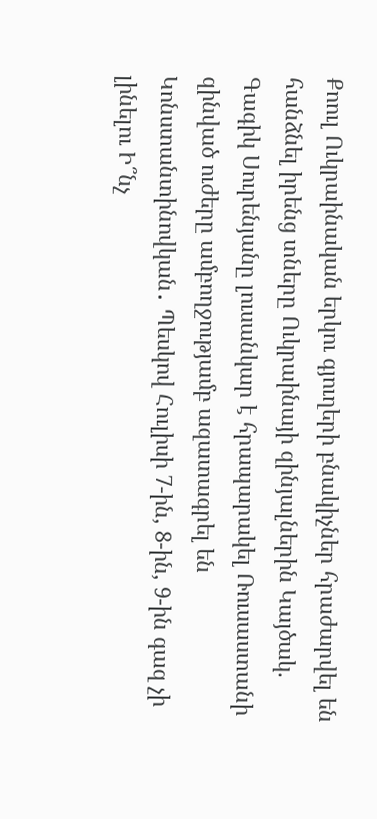Քոուլ Ուկրաինական երկու գյուղերի բնակիչներ հրաժարվել են հանձնել իրենց տները Ուկրաինայի զինյալներին Կայծակ. Գագիկ Սուրենյանը լուսանկար է հրապարակել Ռուսաստանի զինված ուժերը ամբողջությամբ ազատագրել են Կոնստանտինովկան․ Պեսկով Հուլիսի 7-ին, 8-ին, 9-ին գազ չի լինելու Ի՞նչ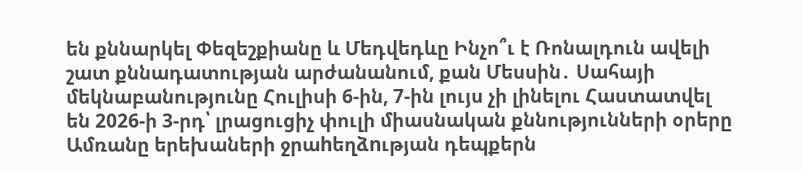են քննարկել Փեզեշքիանը և Մեդվեդևը Ինչո՞ւ է Ռոնալդուն ավելի շատ քննադատության արժանանում, քան Մեսսին․ Սահայի մեկնաբանությունը Հուլիսի 6-ին, 7-ին լույս չի լինելու Հաստատվել են 2026-ի 3-րդ՝ լրացուցիչ փուլի միասնական քննությունների օրերը Ամռանը երեխաների ջրաhեղձnւթյան դեպքերն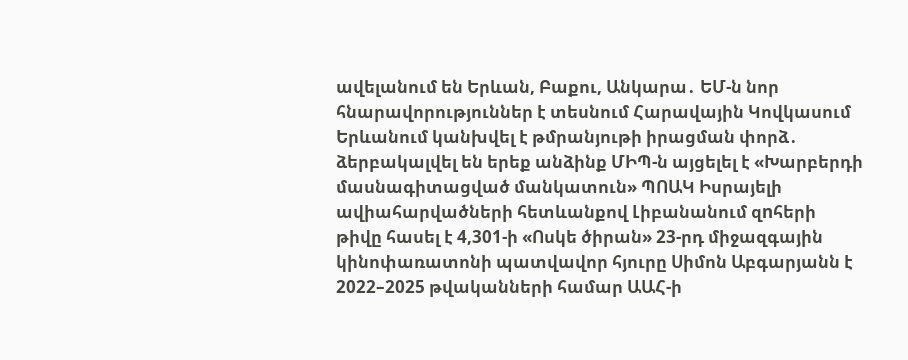ավելանում են Երևան, Բաքու, Անկարա․ ԵՄ-ն նոր հնարավորություններ է տեսնում Հարավային Կովկասում Երևանում կանխվել է թմրանյութի իրացման փորձ․ ձերբակալվել են երեք անձինք ՄԻՊ-ն այցելել է «Խարբերդի մասնագիտացված մանկատուն» ՊՈԱԿ Իսրայելի ավիահարվածների հետևանքով Լիբանանում զnհերի թիվը հասել է 4,301-ի «Ոսկե ծիրան» 23-րդ միջազգային կինոփառատոնի պատվավոր հյուրը Սիմոն Աբգարյանն է 2022–2025 թվականների համար ԱԱՀ-ի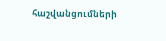հաշվանցումների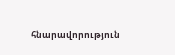հնարավորություն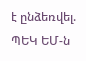է ընձեռվել. ՊԵԿ ԵՄ-ն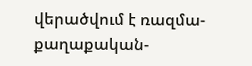վերածվում է ռազմա-քաղաքական-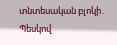տնտեսական բլոկի․ Պեսկով